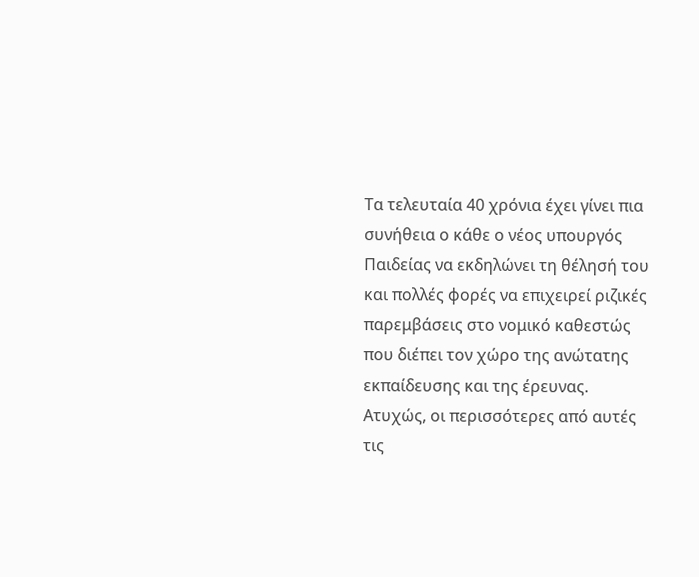Τα τελευταία 40 χρόνια έχει γίνει πια συνήθεια ο κάθε ο νέος υπουργός Παιδείας να εκδηλώνει τη θέλησή του και πολλές φορές να επιχειρεί ριζικές παρεμβάσεις στο νομικό καθεστώς που διέπει τον χώρο της ανώτατης εκπαίδευσης και της έρευνας. Ατυχώς, οι περισσότερες από αυτές τις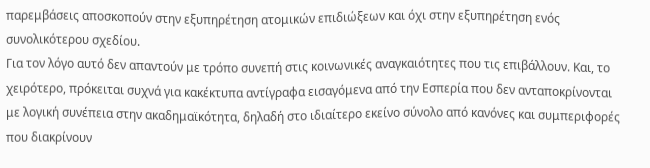παρεμβάσεις αποσκοπούν στην εξυπηρέτηση ατομικών επιδιώξεων και όχι στην εξυπηρέτηση ενός συνολικότερου σχεδίου.
Για τον λόγο αυτό δεν απαντούν με τρόπο συνεπή στις κοινωνικές αναγκαιότητες που τις επιβάλλουν. Και, το χειρότερο, πρόκειται συχνά για κακέκτυπα αντίγραφα εισαγόμενα από την Εσπερία που δεν ανταποκρίνονται με λογική συνέπεια στην ακαδημαϊκότητα, δηλαδή στο ιδιαίτερο εκείνο σύνολο από κανόνες και συμπεριφορές που διακρίνουν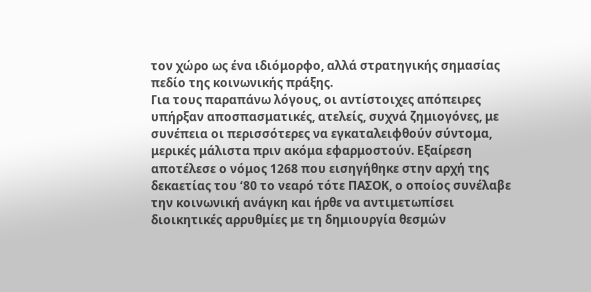τον χώρο ως ένα ιδιόμορφο, αλλά στρατηγικής σημασίας πεδίο της κοινωνικής πράξης.
Για τους παραπάνω λόγους, οι αντίστοιχες απόπειρες υπήρξαν αποσπασματικές, ατελείς, συχνά ζημιογόνες, με συνέπεια οι περισσότερες να εγκαταλειφθούν σύντομα, μερικές μάλιστα πριν ακόμα εφαρμοστούν. Εξαίρεση αποτέλεσε ο νόμος 1268 που εισηγήθηκε στην αρχή της δεκαετίας του ‘80 το νεαρό τότε ΠΑΣΟΚ, ο οποίος συνέλαβε την κοινωνική ανάγκη και ήρθε να αντιμετωπίσει διοικητικές αρρυθμίες με τη δημιουργία θεσμών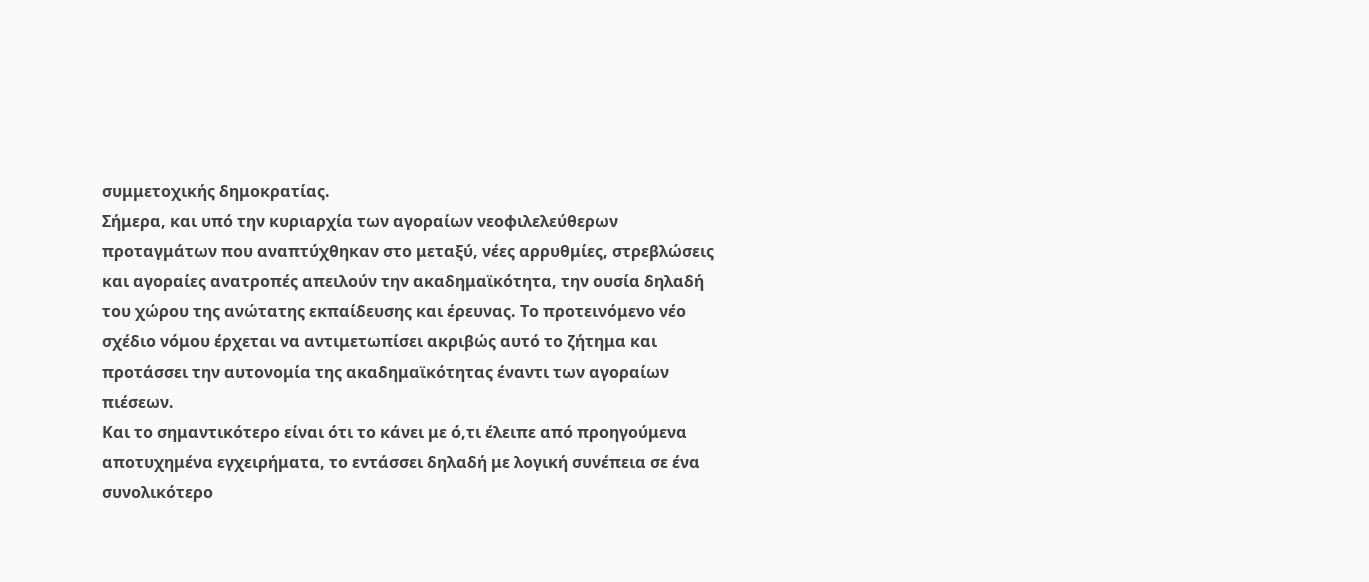συμμετοχικής δημοκρατίας.
Σήμερα, και υπό την κυριαρχία των αγοραίων νεοφιλελεύθερων προταγμάτων που αναπτύχθηκαν στο μεταξύ, νέες αρρυθμίες, στρεβλώσεις και αγοραίες ανατροπές απειλούν την ακαδημαϊκότητα, την ουσία δηλαδή του χώρου της ανώτατης εκπαίδευσης και έρευνας. Το προτεινόμενο νέο σχέδιο νόμου έρχεται να αντιμετωπίσει ακριβώς αυτό το ζήτημα και προτάσσει την αυτονομία της ακαδημαϊκότητας έναντι των αγοραίων πιέσεων.
Και το σημαντικότερο είναι ότι το κάνει με ό,τι έλειπε από προηγούμενα αποτυχημένα εγχειρήματα, το εντάσσει δηλαδή με λογική συνέπεια σε ένα συνολικότερο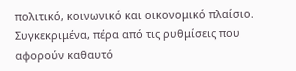πολιτικό, κοινωνικό και οικονομικό πλαίσιο.
Συγκεκριμένα, πέρα από τις ρυθμίσεις που αφορούν καθαυτό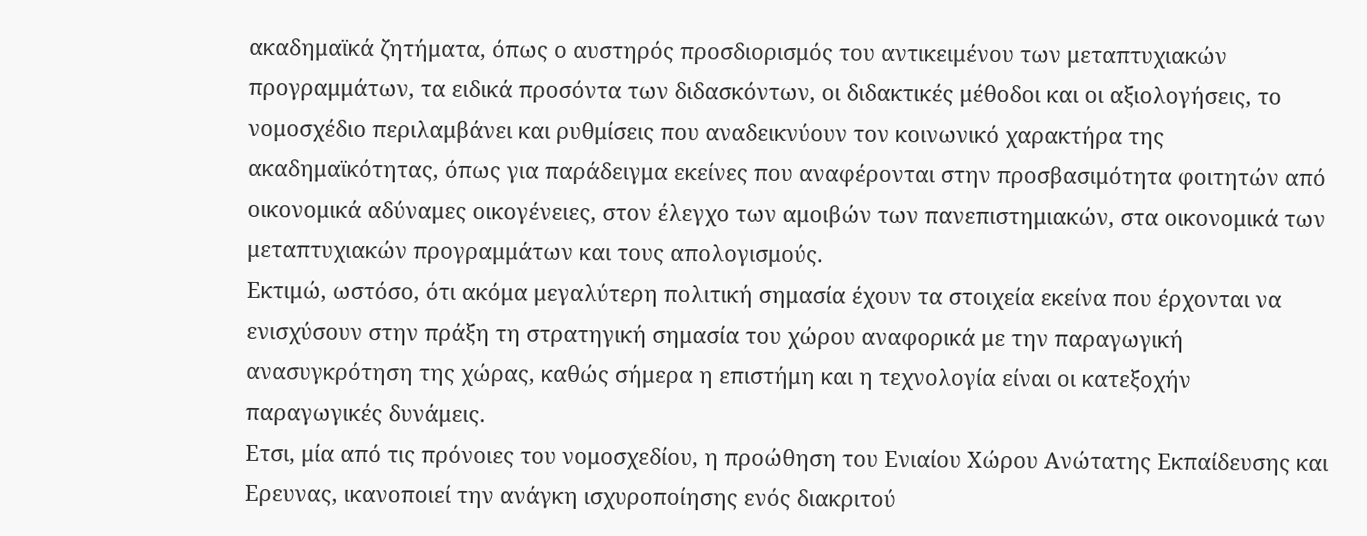ακαδημαϊκά ζητήματα, όπως ο αυστηρός προσδιορισμός του αντικειμένου των μεταπτυχιακών προγραμμάτων, τα ειδικά προσόντα των διδασκόντων, οι διδακτικές μέθοδοι και οι αξιολογήσεις, το νομοσχέδιο περιλαμβάνει και ρυθμίσεις που αναδεικνύουν τον κοινωνικό χαρακτήρα της ακαδημαϊκότητας, όπως για παράδειγμα εκείνες που αναφέρονται στην προσβασιμότητα φοιτητών από οικονομικά αδύναμες οικογένειες, στον έλεγχο των αμοιβών των πανεπιστημιακών, στα οικονομικά των μεταπτυχιακών προγραμμάτων και τους απολογισμούς.
Εκτιμώ, ωστόσο, ότι ακόμα μεγαλύτερη πολιτική σημασία έχουν τα στοιχεία εκείνα που έρχονται να ενισχύσουν στην πράξη τη στρατηγική σημασία του χώρου αναφορικά με την παραγωγική ανασυγκρότηση της χώρας, καθώς σήμερα η επιστήμη και η τεχνολογία είναι οι κατεξοχήν παραγωγικές δυνάμεις.
Ετσι, μία από τις πρόνοιες του νομοσχεδίου, η προώθηση του Ενιαίου Χώρου Ανώτατης Εκπαίδευσης και Ερευνας, ικανοποιεί την ανάγκη ισχυροποίησης ενός διακριτού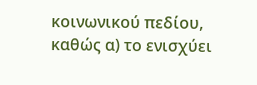κοινωνικού πεδίου, καθώς α) το ενισχύει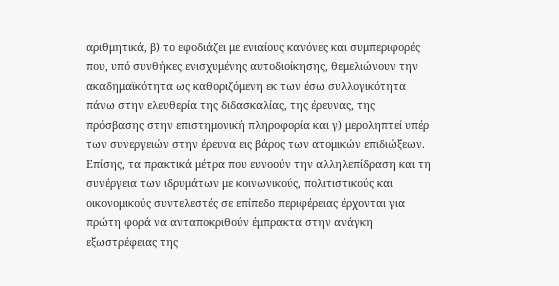αριθμητικά, β) το εφοδιάζει με ενιαίους κανόνες και συμπεριφορές που, υπό συνθήκες ενισχυμένης αυτοδιοίκησης, θεμελιώνουν την ακαδημαϊκότητα ως καθοριζόμενη εκ των έσω συλλογικότητα πάνω στην ελευθερία της διδασκαλίας, της έρευνας, της πρόσβασης στην επιστημονική πληροφορία και γ) μεροληπτεί υπέρ των συνεργειών στην έρευνα εις βάρος των ατομικών επιδιώξεων.
Επίσης, τα πρακτικά μέτρα που ευνοούν την αλληλεπίδραση και τη συνέργεια των ιδρυμάτων με κοινωνικούς, πολιτιστικούς και οικονομικούς συντελεστές σε επίπεδο περιφέρειας έρχονται για πρώτη φορά να ανταποκριθούν έμπρακτα στην ανάγκη εξωστρέφειας της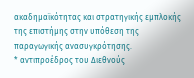ακαδημαϊκότητας και στρατηγικής εμπλοκής της επιστήμης στην υπόθεση της παραγωγικής ανασυγκρότησης.
* αντιπροέδρος του Διεθνούς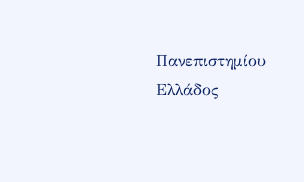Πανεπιστημίου Ελλάδος